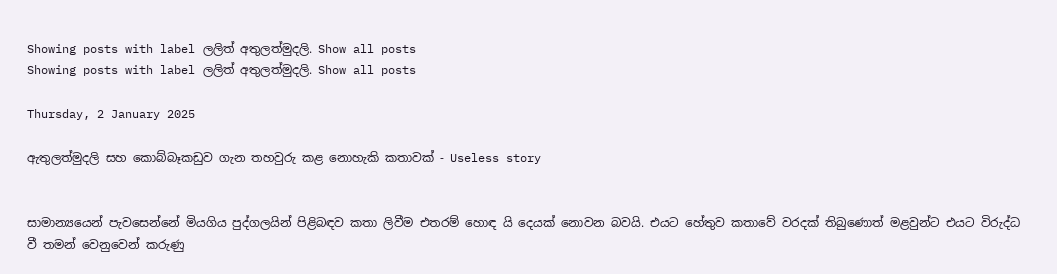Showing posts with label ලලිත් අතුලත්මුදලි. Show all posts
Showing posts with label ලලිත් අතුලත්මුදලි. Show all posts

Thursday, 2 January 2025

ඇතුලත්මුදලි සහ කොබ්බෑකඩුව ගැන තහවුරු කළ නොහැකි කතාවක් - Useless story


සාමාන්‍යයෙන් පැවසෙන්නේ මියගිය පුද්ගලයින් පිළිබඳව කතා ලිවීම එතරම් හොඳ යි දෙයක් නොවන බවයි. එයට හේතුව කතාවේ වරදක් තිබුණොත් මළවුන්ට එයට විරුද්ධ වී තමන් වෙනුවෙන් කරුණු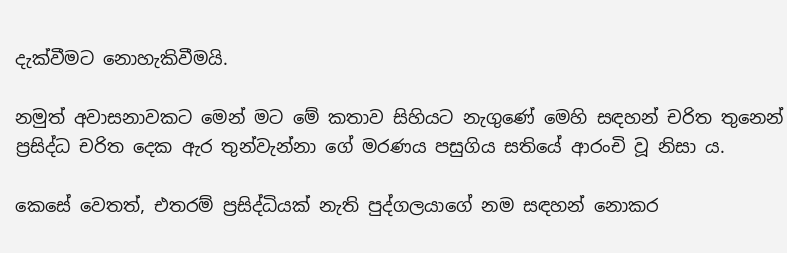දැක්වීමට නොහැකිවීමයි.

නමුත් අවාසනාවකට මෙන් මට මේ කතාව සිහියට නැගුණේ මෙහි සඳහන් චරිත තුනෙන් ප්‍රසිද්ධ චරිත දෙක ඇර තුන්වැන්නා ගේ මරණය පසුගිය සතියේ ආරංචි වූ නිසා ය.

කෙසේ වෙතත්, එතරම් ප්‍රසිද්ධියක් නැති පුද්ගලයාගේ නම සඳහන් නොකර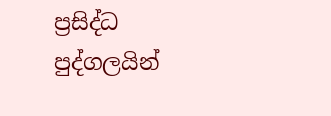ප්‍රසිද්ධ පුද්ගලයින්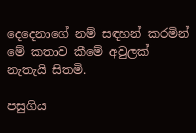දෙදෙනාගේ නම් සඳහන් කරමින් මේ කතාව කීමේ අවුලක් නැතැයි සිතමි.

පසුගිය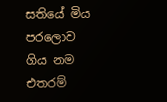සතියේ මිය පරලොව ගිය නම එතරම්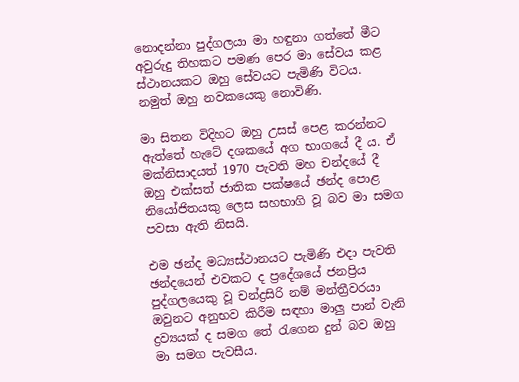නොදන්නා පුද්ගලයා මා හඳුනා ගත්තේ මීට අවුරුදු තිහකට පමණ පෙර මා සේවය කළ ස්ථානයකට ඔහු සේවයට පැමිණි විටය. නමුත් ඔහු නවකයෙකු නොවිණි.

මා සිතන විදිහට ඔහු උසස් පෙළ කරන්නට ඇත්තේ හැටේ දශකයේ අග භාගයේ දී ය. ඒ මක්නිසාදයත් 1970 පැවති මහ චන්දයේ දී ඔහු එක්සත් ජාතික පක්ෂයේ ඡන්ද පොළ නියෝජිතයකු ලෙස සහභාගි වූ බව මා සමග පවසා ඇති නිසයි.

එම ඡන්ද මධ්‍යස්ථානයට පැමිණි එදා පැවති ඡන්දයෙන් එවකට ද ප්‍රදේශයේ ජනප්‍රිය පුද්ගලයෙකු වූ චන්ද්‍රසිරි නම් මන්ත්‍රීවරයා ඔවුනට අනුභව කිරීම සඳහා මාලු පාන් වැනි ද්‍රව්‍යයක් ද සමග තේ රැගෙන දුන් බව ඔහු මා සමග පැවසීය.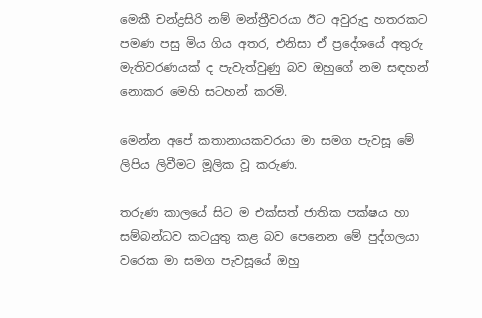මෙකී චන්ද්‍රසිරි නම් මන්ත්‍රීවරයා ඊට අවුරුදු හතරකට පමණ පසු මිය ගිය අතර, එනිසා ඒ ප්‍රදේශයේ අතුරු මැතිවරණයක් ද පැවැත්වුණු බව ඔහුගේ නම සඳහන් නොකර මෙහි සටහන් කරමි.

මෙන්න අපේ කතානායකවරයා මා සමග පැවසූ මේ ලිපිය ලිවීමට මූලික වූ කරුණ.

තරුණ කාලයේ සිට ම එක්සත් ජාතික පක්ෂය හා සම්බන්ධව කටයුතු කළ බව පෙනෙන මේ පුද්ගලයා වරෙක මා සමග පැවසූයේ ඔහු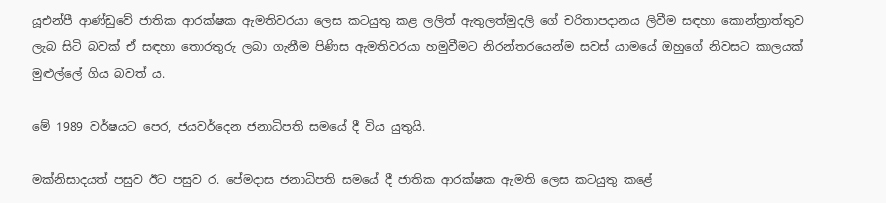යූඑන්පී ආණ්ඩුවේ ජාතික ආරක්ෂක ඇමතිවරයා ලෙස කටයුතු කළ ලලිත් ඇතුලත්මුදලි ගේ චරිතාපදානය ලිවීම සඳහා කොන්ත්‍රාත්තුව ලැබ සිටි බවක් ඒ සඳහා තොරතුරු ලබා ගැනීම පිණිස ඇමතිවරයා හමුවීමට නිරන්තරයෙන්ම සවස් යාමයේ ඔහුගේ නිවසට කාලයක් මුළුල්ලේ ගිය බවත් ය.

මේ 1989 වර්ෂයට පෙර, ජයවර්දෙන ජනාධිපති සමයේ දී විය යුතුයි.

මක්නිසාදයත් පසුව ඊට පසුව ර. පේමදාස ජනාධිපති සමයේ දී ජාතික ආරක්ෂක ඇමති ලෙස කටයුතු කළේ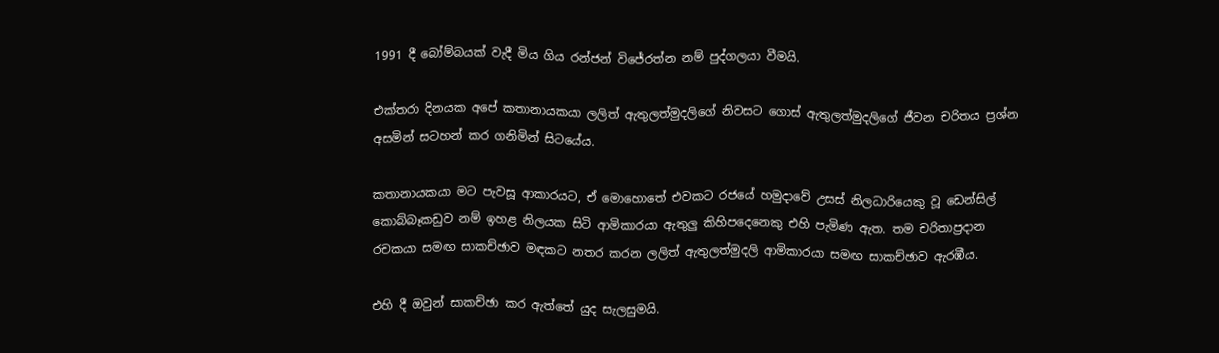1991 දී බෝම්බයක් වැදී මිය ගිය රන්ජන් විජේරත්න නම් පුද්ගලයා වීමයි.

එක්තරා දිනයක අපේ කතානායකයා ලලිත් ඇතුලත්මුදලිගේ නිවසට ගොස් ඇතුලත්මුදලිගේ ජීවන චරිතය ප්‍රශ්න අසමින් සටහන් කර ගනිමින් සිටයේය.

කතානායකයා මට පැවසූ ආකාරයට, ඒ මොහොතේ එවකට රජයේ හමුදාවේ උසස් නිලධාරියෙකු වූ ඩෙන්සිල් කොබ්බෑකඩුව නම් ඉහළ නිලයක සිටි ආමිකාරයා ඇතුලු කිහිපදෙනෙකු එහි පැමිණ ඇත. තම චරිතාප්‍රදාන රචකයා සමඟ සාකච්ඡාව මඳකට නතර කරන ලලිත් ඇතුලත්මුදලි ආමිකාරයා සමඟ සාකච්ඡාව ඇරඹීය.

එහි දී ඔවුන් සාකච්ඡා කර ඇත්තේ යුද සැලසුමයි.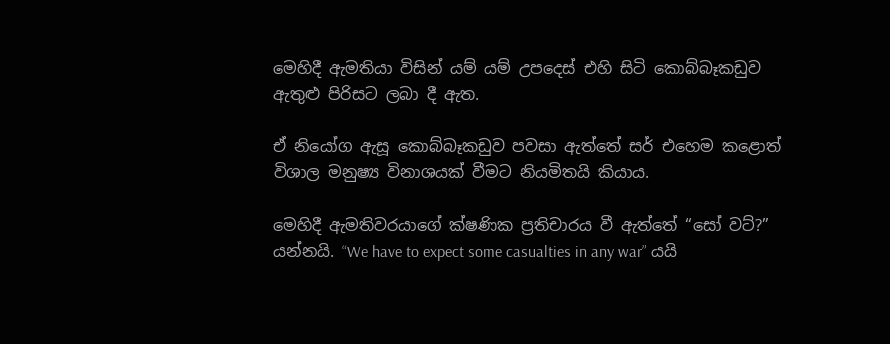මෙහිදී ඇමතියා විසින් යම් යම් උපදෙස් එහි සිටි කොබ්බෑකඩුව ඇතුළු පිරිසට ලබා දී ඇත.

ඒ නියෝග ඇසූ කොබ්බෑකඩුව පවසා ඇත්තේ සර් එහෙම කළොත් විශාල මනුෂ්‍ය විනාශයක් වීමට නියමිතයි කියාය.

මෙහිදී ඇමතිවරයාගේ ක්ෂණික ප්‍රතිචාරය වී ඇත්තේ “සෝ වට්?” යන්නයි. “We have to expect some casualties in any war” යයි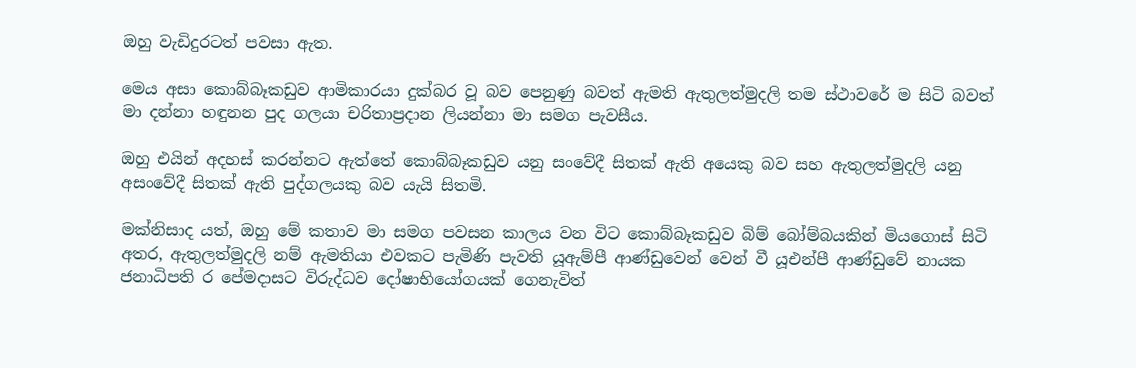ඔහු වැඩිදුරටත් පවසා ඇත.

මෙය අසා කොබ්බෑකඩුව ආමිකාරයා දුක්බර වූ බව පෙනුණු බවත් ඇමති ඇතුලත්මුදලි තම ස්ථාවරේ ම සිටි බවත් මා දන්නා හඳුනන පුද ගලයා චරිතාප්‍රදාන ලියන්නා මා සමග පැවසීය.

ඔහු එයින් අදහස් කරන්නට ඇත්තේ කොබ්බෑකඩුව යනු සංවේදී සිතක් ඇති අයෙකු බව සහ ඇතුලත්මුදලි යනු අසංවේදී සිතක් ඇති පුද්ගලයකු බව යැයි සිතමි.

මක්නිසාද යත්, ඔහු මේ කතාව මා සමග පවසන කාලය වන විට කොබ්බෑකඩුව බිම් බෝම්බයකින් මියගොස් සිටි අතර, ඇතුලත්මුදලි නම් ඇමතියා එවකට පැමිණි පැවති යූඇම්පී ආණ්ඩුවෙන් වෙන් වී යූඑන්පී ආණ්ඩුවේ නායක ජනාධිපති ර පේමදාසට විරුද්ධව දෝෂාභියෝගයක් ගෙනැවිත්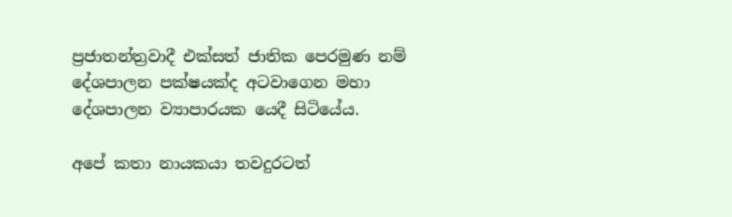ප්‍රජාතන්ත්‍රවාදී එක්සත් ජාතික පෙරමුණ නම් දේශපාලන පක්ෂයක්ද අටවාගෙන මහා දේශපාලන ව්‍යාපාරයක යෙදී සිටියේය.

අපේ කතා නායකයා තවදුරටත්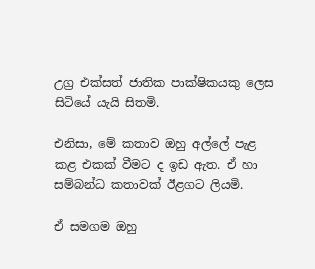උග්‍ර එක්සත් ජාතික පාක්ෂිකයකු ලෙස සිටියේ යැයි සිතමි.

එනිසා, මේ කතාව ඔහු අල්ලේ පැළ කළ එකක් වීමට ද ඉඩ ඇත. ඒ හා සම්බන්ධ කතාවක් ඊළගට ලියමි.

ඒ සමගම ඔහු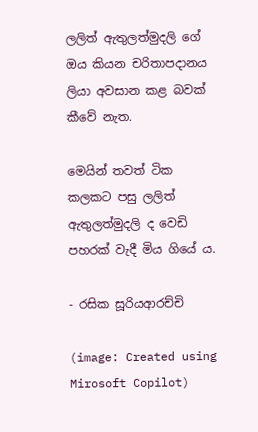ලලිත් ඇතුලත්මුදලි ගේ ඔය කියන චරිතාපදානය ලියා අවසාන කළ බවක් කීවේ නැත.

මෙයින් තවත් ටික කලකට පසු ලලිත් ඇතුලත්මුදලි ද වෙඩි පහරක් වැදී මිය ගියේ ය.

- රසික සූරියආරච්චි

(image: Created using Mirosoft Copilot)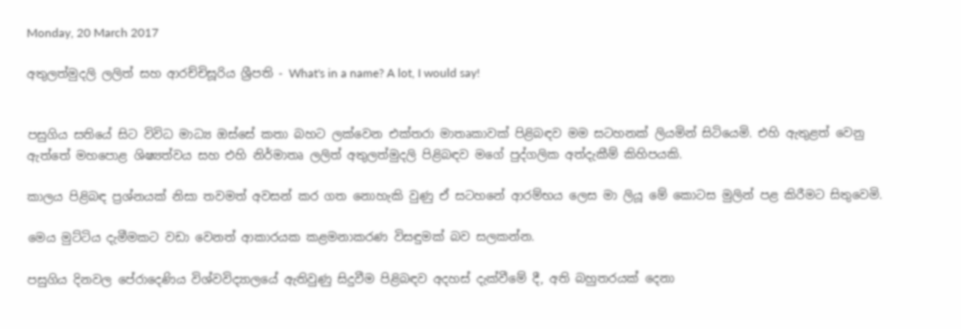Monday, 20 March 2017

අතුලත්මුදලි ලලිත් සහ ආරච්චිසූරිය ශ්‍රීපති - What's in a name? A lot, I would say!


පසුගිය සතියේ සිට විවිධ මාධ්‍ය ඔස්සේ කතා බහට ලක්වෙන එක්තරා මාතෘකාවක් පිළිබඳව මම සටහනක් ලියමින් සිටියෙමි. එහි ඇතුළත් වෙනු ඇත්තේ මහපොළ ශිෂ්‍යත්වය සහ එහි නිර්මාතෘ ලලිත් අතුලත්මුදලි පිළිබඳව මගේ පුද්ගලික අත්දැකීම් කිහිපයකි.

කාලය පිළිබඳ ප්‍රශ්නයක් නිසා තවමත් අවසන් කර ගත නොහැකි වුණු ඒ සටහනේ ආරම්භය ලෙස මා ලියූ මේ කොටස මුලින් පළ කිරීමට සිතුවෙමි.

මෙය මුට්ටිය දැමීමකට වඩා වෙනත් ආකාරයක කළමනාකරණ විසඳුමක් බව සලකන්න.

පසුගිය දිනවල පේරාදෙණිය විශ්වවිද්‍යාලයේ ඇතිවුණු සිදුවීම පිළිබඳව අදහස් දැක්වීමේ දී, අති බහුතරයක් දෙනා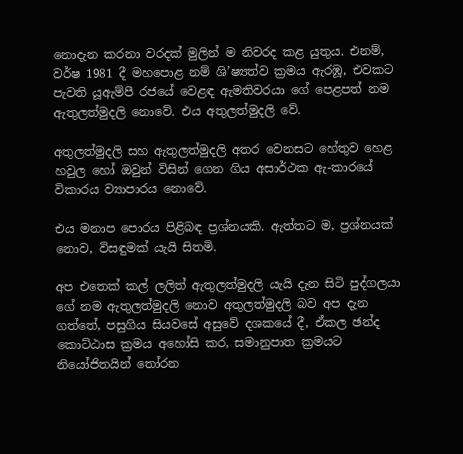නොදැන කරනා වරදක් මුලින් ම නිවරද කළ යුතුය. එනම්, වර්ෂ 1981 දී මහපොළ නම් ශි’ෂ්‍යත්ව ක්‍රමය ඇරඹූ, එවකට පැවති යූඇම්පී රජයේ වෙළඳ ඇමතිවරයා ගේ පෙළපත් නම ඇතුලත්මුදලි නොවේ. එය අතුලත්මුදලි වේ.

අතුලත්මුදලි සහ ඇතුලත්මුදලි අතර වෙනසට හේතුව හෙළ හවුල හෝ ඔවුන් විසින් ගෙන ගිය අසාර්ථක ඇ-කාරයේ විකාරය ව්‍යාපාරය නොවේ.

එය මනාප පොරය පිළිබඳ ප්‍රශ්නයකි. ඇත්තට ම, ප්‍රශ්නයක් නොව, විසඳුමක් යැයි සිතමි.

අප එතෙක් කල් ලලිත් ඇතුලත්මුදලි යැයි දැන සිටි පුද්ගලයා ගේ නම ඇතුලත්මුදලි නොව අතුලත්මුදලි බව අප දැන ගත්තේ, පසුගිය සියවසේ අසුවේ දශකයේ දී, ඒකල ඡන්ද කොට්ඨාස ක්‍රමය අහෝසි කර, සමානුපාත ක්‍රමයට නියෝජිතයින් තෝරන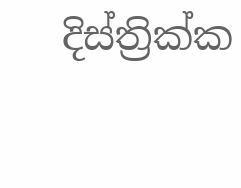දිස්ත්‍රික්ක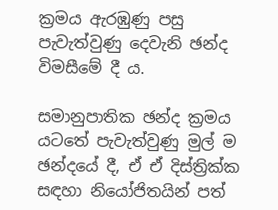ක්‍රමය ඇරඹුණු පසු පැවැත්වුණු දෙවැනි ඡන්ද විමසීමේ දී ය.

සමානුපාතික ඡන්ද ක්‍රමය යටතේ පැවැත්වුණු මුල් ම ඡන්දයේ දී, ඒ ඒ දිස්ත්‍රික්ක සඳහා නියෝජිතයින් පත්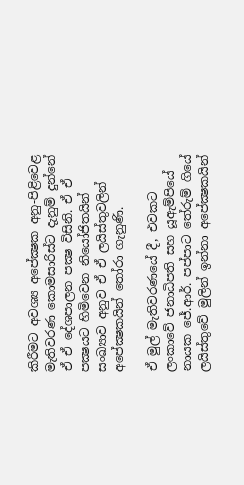කිරීමට අවශ්‍ය අපේක්‍ෂක අනු-පිළිවෙළ මැතිවරණ කොමසාරිස්ට දැනුම් දුන්නේ ඒ ඒ දේශපාලන පක්‍ෂ විසිනි. ඒ ඒ පක්‍ෂයට හිමිවෙන නියෝජිතයින් සංඛ්‍යාව අනුව ඒ ඒ ලයිස්තුවලින් අපේක්‍ෂකයින් තෝරා ගැනුණි.

ඒ මුල් මැතිවරණයේ දී, එවකට ලංකාවේ ජනාධිපති සහ යූඇම්පියේ නායක ජේ.ආර්. පප්පාට තේරුම් ගියේ ලයිස්තුවේ මුලින් ඉන්නා අපේක්‍ෂකයින්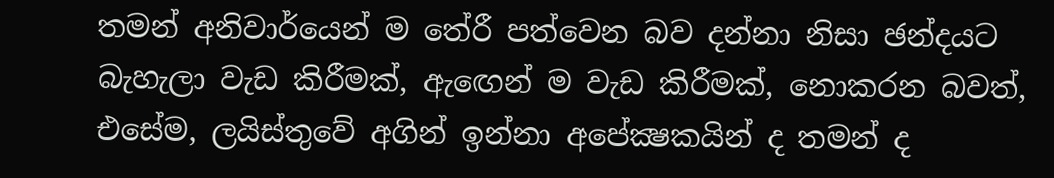තමන් අනිවාර්යෙන් ම තේරී පත්වෙන බව දන්නා නිසා ඡන්දයට බැහැලා වැඩ කිරීමක්, ඇඟෙන් ම වැඩ කිරීමක්, නොකරන බවත්, එසේම, ලයිස්තුවේ අගින් ඉන්නා අපේක්‍ෂකයින් ද තමන් ද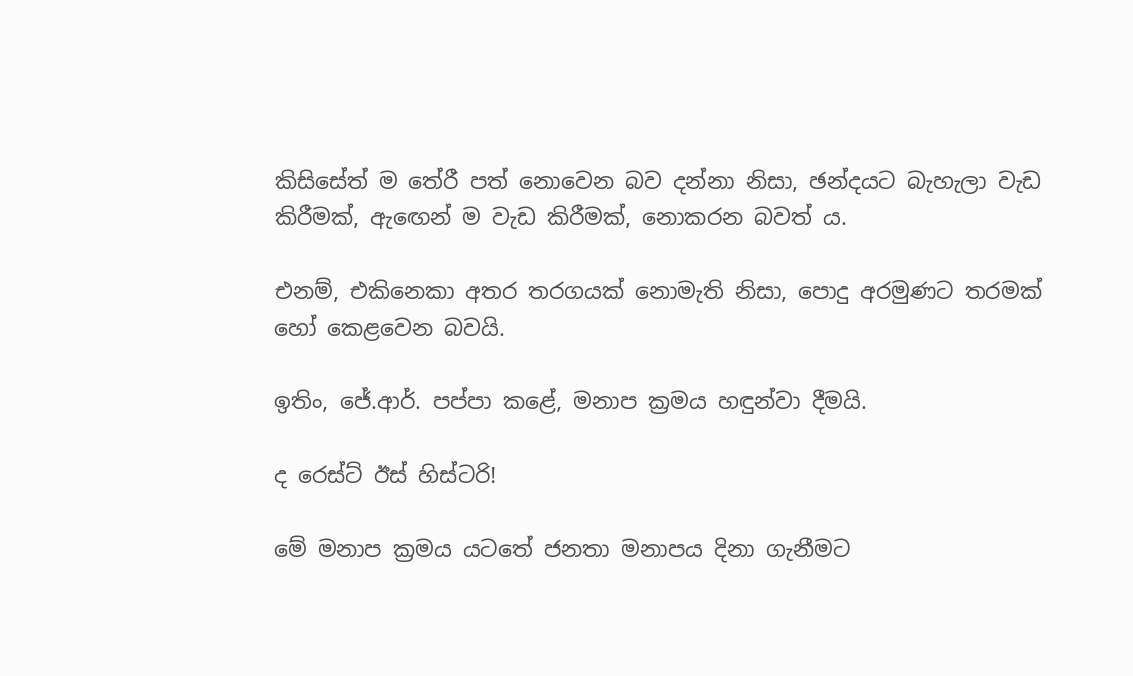කිසිසේත් ම තේරී පත් නොවෙන බව දන්නා නිසා, ඡන්දයට බැහැලා වැඩ කිරීමක්, ඇඟෙන් ම වැඩ කිරීමක්, නොකරන බවත් ය.

එනම්, එකිනෙකා අතර තරගයක් නොමැති නිසා, පොදු අරමුණට තරමක් හෝ කෙළවෙන බවයි.

ඉතිං, ජේ.ආර්. පප්පා කළේ, මනාප ක්‍රමය හඳුන්වා දීමයි.

ද රෙස්ට් ඊස් හිස්ටරි!

මේ මනාප ක්‍රමය යටතේ ජනතා මනාපය දිනා ගැනීමට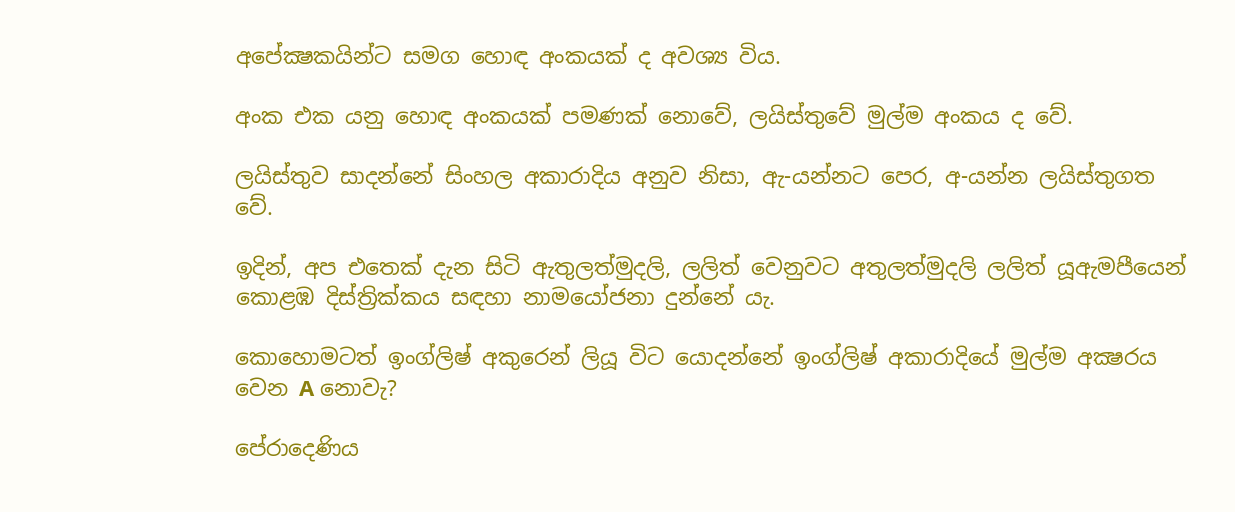අපේක්‍ෂකයින්ට සමග හොඳ අංකයක් ද අවශ්‍ය විය.

අංක එක යනු හොඳ අංකයක් පමණක් නොවේ, ලයිස්තුවේ මුල්ම අංකය ද වේ.

ලයිස්තුව සාදන්නේ සිංහල අකාරාදිය අනුව නිසා, ඇ-යන්නට පෙර, අ-යන්න ලයිස්තුගත වේ.

ඉදින්, අප එතෙක් දැන සිටි ඇතුලත්මුදලි, ලලිත් වෙනුවට අතුලත්මුදලි ලලිත් යූඇමපීයෙන් කොළඹ දිස්ත්‍රික්කය සඳහා නාමයෝජනා දුන්නේ යැ.

කොහොමටත් ඉංග්ලිෂ් අකුරෙන් ලියූ විට යොදන්නේ ඉංග්ලිෂ් අකාරාදියේ මුල්ම අක්‍ෂරය වෙන A නොවැ?

පේරාදෙණිය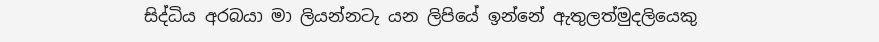සිද්ධිය අරබයා මා ලියන්නටැ යන ලිපියේ ඉන්නේ ඇතුලත්මුදලියෙකු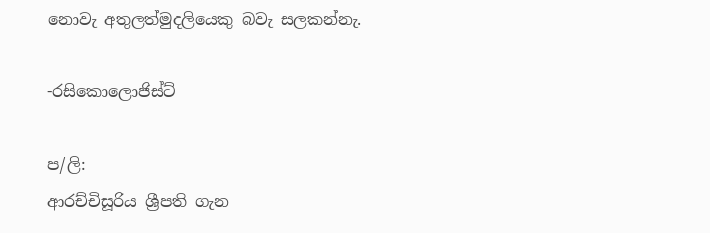නොවැ අතුලත්මුදලියෙකු බවැ සලකන්නැ.

-රසිකොලොජිස්ට්

ප/ලි:
ආරච්චිසූරිය ශ්‍රීපති ගැන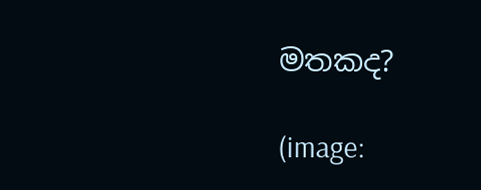මතකද?

(image: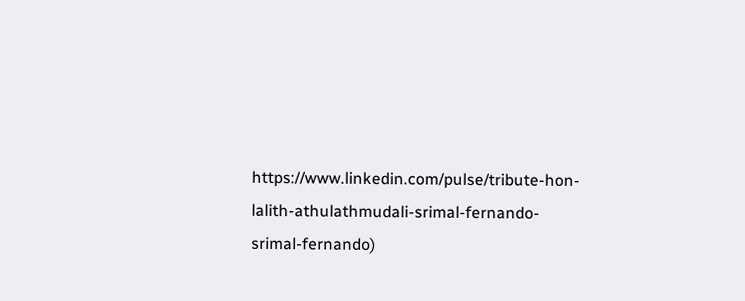https://www.linkedin.com/pulse/tribute-hon-lalith-athulathmudali-srimal-fernando-srimal-fernando)